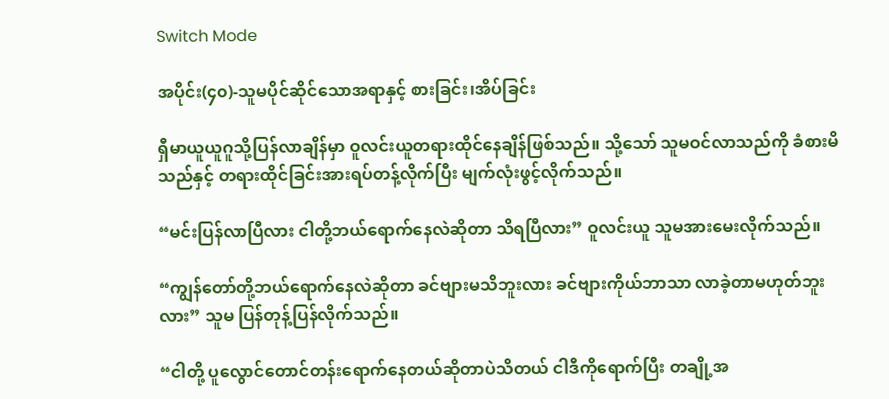Switch Mode

အပိုင်း(၄၀)-သူမပိုင်ဆိုင်သောအရာနှင့် စားခြင်း၊အိပ်ခြင်း

ရှီမာယူယူဂူသို့ပြန်လာချိန်မှာ ဝူလင်းယူတရားထိုင်နေချိန်ဖြစ်သည်။ သို့သော် သူမဝင်လာသည်ကို ခံစားမိသည်နှင့် တရားထိုင်ခြင်းအားရပ်တန့်လိုက်ပြီး မျက်လုံးဖွင့်လိုက်သည်။

“မင်းပြန်လာပြီလား ငါတို့ဘယ်ရောက်နေလဲဆိုတာ သိရပြီလား” ဝူလင်းယူ သူမအားမေးလိုက်သည်။

“ကျွန်တော်တို့ဘယ်ရောက်နေလဲဆိုတာ ခင်ဗျားမသိဘူးလား ခင်ဗျားကိုယ်ဘာသာ လာခဲ့တာမဟုတ်ဘူးလား” သူမ ပြန်တုန့်ပြန်လိုက်သည်။

“ငါတို့ ပူလွောင်တောင်တန်းရောက်နေတယ်ဆိုတာပဲသိတယ် ငါဒီကိုရောက်ပြီး တချို့အ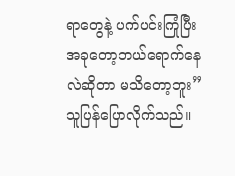ရာတွေနဲ့ ပက်ပင်းကြုံပြီး အခုတော့ဘယ်ရောက်နေလဲဆိုတာ မသိတော့ဘူး” သူပြန်ပြောလိုက်သည်။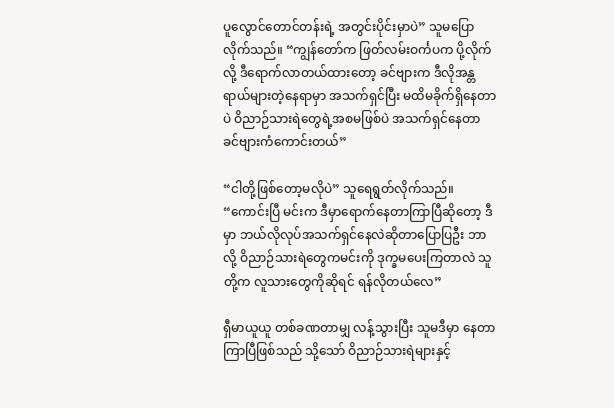ပူလွောင်တောင်တန်းရဲ့ အတွင်းပိုင်းမှာပဲ” သူမပြောလိုက်သည်။ “ကျွန်တော်က ဖြတ်လမ်းဝင်္ကပက ပို့လိုက်လို့ ဒီရောက်လာတယ်ထားတော့ ခင်ဗျားက ဒီလိုအန္တရာယ်များတဲ့နေရာမှာ အသက်ရှင်ပြီး မထိမခိုက်ရှိနေတာပဲ ဝိညာဉ်သားရဲတွေရဲ့အစမဖြစ်ပဲ အသက်ရှင်နေတာ ခင်ဗျားကံကောင်းတယ်”

“ငါတို့ဖြစ်တော့မလိုပဲ” သူရေရွတ်လိုက်သည်။ “ကောင်းပြီ မင်းက ဒီမှာရောက်နေတာကြာပြီဆိုတော့ ဒီမှာ ဘယ်လိုလုပ်အသက်ရှင်နေလဲဆိုတာပြောပြဦး ဘာလို့ ဝိညာဉ်သားရဲတွေကမင်းကို ဒုက္ခမပေးကြတာလဲ သူတို့က လူသားတွေကိုဆိုရင် ရန်လိုတယ်လေ”

ရှီမာယူယူ တစ်ခဏတာမျှ လန့်သွားပြီး သူမဒီမှာ နေတာကြာပြီဖြစ်သည် သို့သော် ဝိညာဉ်သားရဲများနှင့်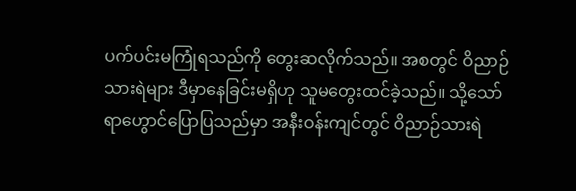ပက်ပင်းမကြုံရသည်ကို တွေးဆလိုက်သည်။ အစတွင် ဝိညာဉ်သားရဲများ ဒီမှာနေခြင်းမရှိဟု သူမတွေးထင်ခဲ့သည်။ သို့သော် ရာဟွောင်ပြောပြသည်မှာ အနီးဝန်းကျင်တွင် ဝိညာဉ်သားရဲ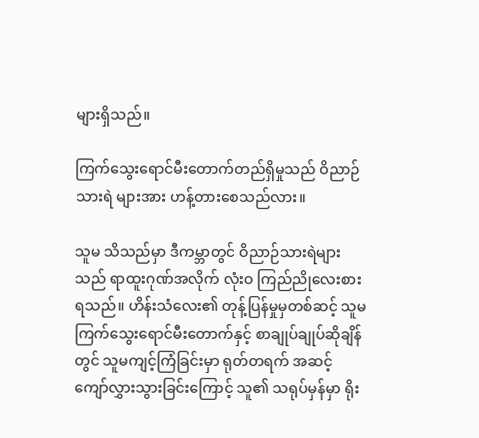များရှိသည်။

ကြက်သွေးရောင်မီးတောက်တည်ရှိမှုသည် ဝိညာဉ်သားရဲ များအား ဟန့်တားစေသည်လား။

သူမ သိသည်မှာ ဒီကမ္ဘာတွင် ဝိညာဉ်သားရဲများသည် ရာထူးဂုဏ်အလိုက် လုံးဝ ကြည်ညိုလေးစားရသည်။ ဟိန်းသံလေး၏ တုန့်ပြန်မှုမှတစ်ဆင့် သူမ ကြက်သွေးရောင်မီးတောက်နှင့် စာချုပ်ချုပ်ဆိုချိန်တွင် သူမကျင့်ကြံခြင်းမှာ ရုတ်တရက် အဆင့်ကျော်လွှားသွားခြင်းကြောင့် သူ၏ သရုပ်မှန်မှာ ရိုး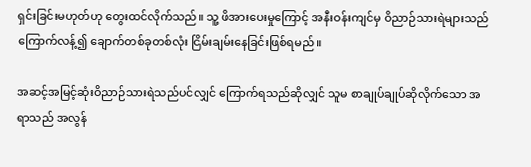ရှင်းခြင်းမဟုတ်ဟု တွေးထင်လိုက်သည်။ သူ့ ဖိအားပေးမှုကြောင့် အနီးဝန်းကျင်မှ ဝိညာဉ်သားရဲများသည် ကြောက်လန့်၍ ချောက်တစ်ခုတစ်လုံး ငြိမ်းချမ်းနေခြင်းဖြစ်ရမည်။

အဆင့်အမြင့်ဆုံးဝိညာဉ်သားရဲသည်ပင်လျှင် ကြောက်ရသည်ဆိုလျှင် သူမ စာချုပ်ချုပ်ဆိုလိုက်သော အရာသည် အလွန်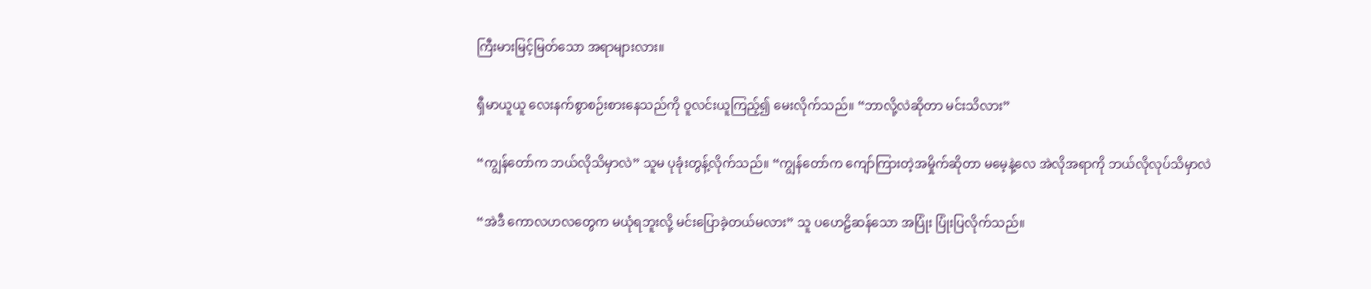ကြီးမားမြင့်မြတ်သော အရာများလား။

ရှီမာယူယူ လေးနက်စွာစဉ်းစားနေသည်ကို ဝူလင်းယူကြည့်၍ မေးလိုက်သည်။ “ဘာလို့လဲဆိုတာ မင်းသိလား”

“ကျွန်တော်က ဘယ်လိုသိမှာလဲ” သူမ ပုခုံးတွန့်လိုက်သည်။ “ကျွန်တော်က ကျော်ကြားတဲ့အမှိုက်ဆိုတာ မမေ့နဲ့လေ အဲလိုအရာကို ဘယ်လိုလုပ်သိမှာလဲ

“အဲဒီ ကောလဟလတွေက မယုံရဘူးလို့ မင်းပြောခဲ့တယ်မလား” သူ ပဟေဠိဆန်သော အပြုံး ပြုံးပြလိုက်သည်။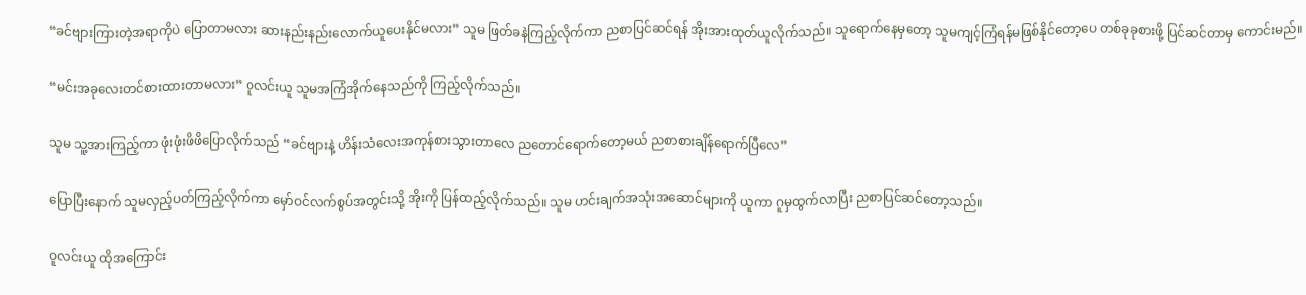“ခင်ဗျားကြားတဲ့အရာကိုပဲ ပြောတာမလား ဆားနည်းနည်းလောက်ယူပေးနိုင်မလား” သူမ ဖြတ်ခနဲကြည့်လိုက်ကာ ညစာပြင်ဆင်ရန် အိုးအားထုတ်ယူလိုက်သည်။ သူရောက်နေမှတော့ သူမကျင့်ကြံရန်မဖြစ်နိုင်တော့ပေ တစ်ခုခုစားဖို့ ပြင်ဆင်တာမှ ကောင်းမည်။

“မင်းအခုလေးတင်စားထားတာမလား” ဝူလင်းယူ သူမအကြံအိုက်နေသည်ကို ကြည့်လိုက်သည်။

သူမ သူ့အားကြည့်ကာ ဖုံးဖုံးဖိဖိပြောလိုက်သည် “ခင်ဗျားနဲ့ ဟိန်းသံလေးအကုန်စားသွားတာလေ ညတောင်ရောက်တော့မယ် ညစာစားချိန်ရောက်ပြီလေ”

ပြောပြီးနောက် သူမလှည့်ပတ်ကြည့်လိုက်ကာ မှော်ဝင်လက်စွပ်အတွင်းသို့ အိုးကို ပြန်ထည့်လိုက်သည်။ သူမ ဟင်းချက်အသုံးအဆောင်များကို ယူကာ ဂူမှထွက်လာပြီး ညစာပြင်ဆင်တော့သည်။

ဝူလင်းယူ ထိုအကြောင်း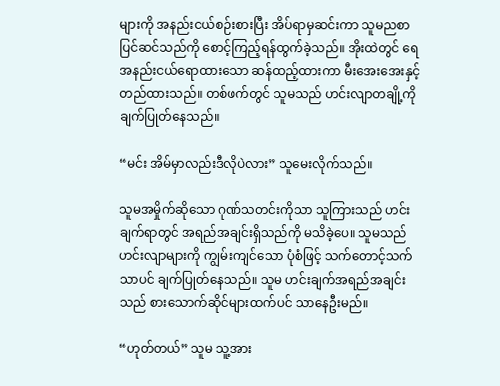များကို အနည်းငယ်စဉ်းစားပြီး အိပ်ရာမှဆင်းကာ သူမညစာပြင်ဆင်သည်ကို စောင့်ကြည့်ရန်ထွက်ခဲ့သည်။ အိုးထဲတွင် ရေအနည်းငယ်ရောထားသော ဆန်ထည့်ထားကာ မီးအေးအေးနှင့်တည်ထားသည်။ တစ်ဖက်တွင် သူမသည် ဟင်းလျာတချို့ကို ချက်ပြုတ်နေသည်။

“မင်း အိမ်မှာလည်းဒီလိုပဲလား” သူမေးလိုက်သည်။

သူမအမှိုက်ဆိုသော ဂုဏ်သတင်းကိုသာ သူကြားသည် ဟင်းချက်ရာတွင် အရည်အချင်းရှိသည်ကို မသိခဲ့ပေ။ သူမသည် ဟင်းလျာများကို ကျွမ်းကျင်သော ပုံစံဖြင့် သက်တောင့်သက်သာပင် ချက်ပြုတ်နေသည်။ သူမ ဟင်းချက်အရည်အချင်းသည် စားသောက်ဆိုင်များထက်ပင် သာနေဦးမည်။

“ဟုတ်တယ်” သူမ သူ့အား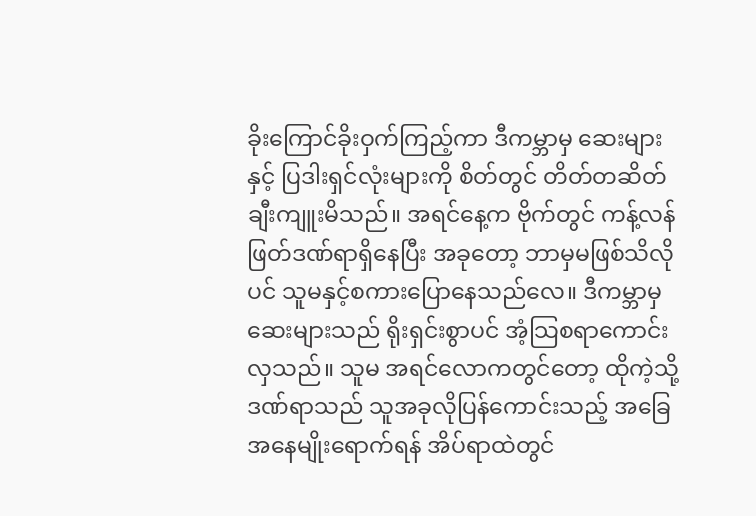ခိုးကြောင်ခိုးဝှက်ကြည့်ကာ ဒီကမ္ဘာမှ ဆေးများနှင့် ပြဒါးရှင်လုံးများကို စိတ်တွင် တိတ်တဆိတ်ချီးကျူးမိသည်။ အရင်နေ့က ဗိုက်တွင် ကန့်လန်ဖြတ်ဒဏ်ရာရှိနေပြီး အခုတော့ ဘာမှမဖြစ်သိလိုပင် သူမနှင့်စကားပြောနေသည်လေ။ ဒီကမ္ဘာမှဆေးများသည် ရိုးရှင်းစွာပင် အံ့သြစရာကောင်းလှသည်။ သူမ အရင်လောကတွင်တော့ ထိုကဲ့သို့ဒဏ်ရာသည် သူအခုလိုပြန်ကောင်းသည့် အခြေအနေမျိုးရောက်ရန် အိပ်ရာထဲတွင်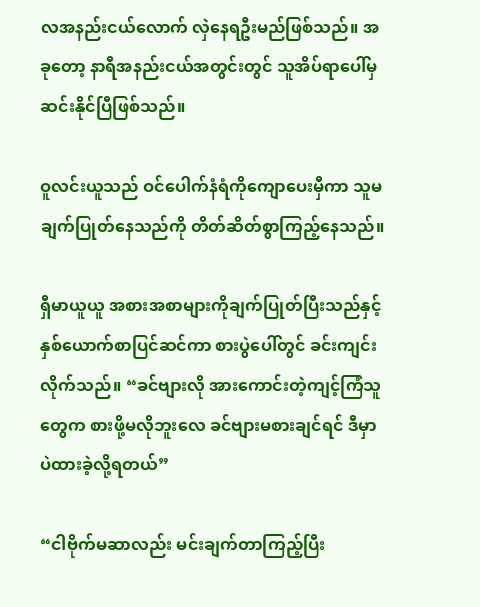လအနည်းငယ်လောက် လှဲနေရဦးမည်ဖြစ်သည်။ အခုတော့ နာရီအနည်းငယ်အတွင်းတွင် သူအိပ်ရာပေါ်မှ ဆင်းနိုင်ပြီဖြစ်သည်။

ဝူလင်းယူသည် ဝင်ပေါက်နံရံကိုကျောပေးမှီကာ သူမချက်ပြုတ်နေသည်ကို တိတ်ဆိတ်စွာကြည့်နေသည်။

ရှီမာယူယူ အစားအစာများကိုချက်ပြုတ်ပြီးသည်နှင့် နှစ်ယောက်စာပြင်ဆင်ကာ စားပွဲပေါ်တွင် ခင်းကျင်းလိုက်သည်။ “ခင်ဗျားလို အားကောင်းတဲ့ကျင့်ကြံသူတွေက စားဖို့မလိုဘူးလေ ခင်ဗျားမစားချင်ရင် ဒီမှာပဲထားခဲ့လို့ရတယ်”

“ငါဗိုက်မဆာလည်း မင်းချက်တာကြည့်ပြီး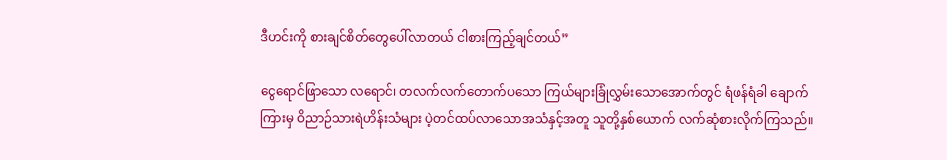ဒီဟင်းကို စားချင်စိတ်တွေပေါ်လာတယ် ငါစားကြည့်ချင်တယ်”

ငွေရောင်ဖြာသော လရောင်၊ တလက်လက်တောက်ပသော ကြယ်များခြုံလွှမ်းသောအောက်တွင် ရံဖန်ရံခါ ချောက်ကြားမှ ဝိညာဉ်သားရဲဟိန်းသံများ ပဲ့တင်ထပ်လာသောအသံနှင့်အတူ သူတို့နှစ်ယောက် လက်ဆုံစားလိုက်ကြသည်။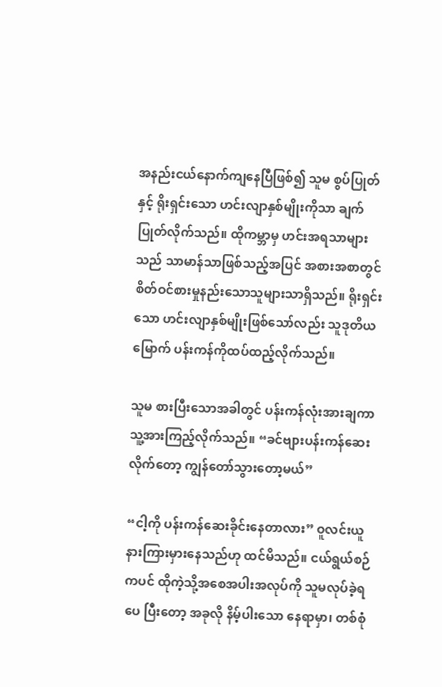အနည်းငယ်နောက်ကျနေပြီဖြစ်၍ သူမ စွပ်ပြုတ်နှင့် ရိုးရှင်းသော ဟင်းလျာနှစ်မျိုးကိုသာ ချက်ပြုတ်လိုက်သည်။ ထိုကမ္ဘာမှ ဟင်းအရသာများသည် သာမာန်သာဖြစ်သည့်အပြင် အစားအစာတွင် စိတ်ဝင်စားမှုနည်းသောသူများသာရှိသည်။ ရိုးရှင်းသော ဟင်းလျာနှစ်မျိုးဖြစ်သော်လည်း သူဒုတိယမြောက် ပန်းကန်ကိုထပ်ထည့်လိုက်သည်။

သူမ စားပြီးသောအခါတွင် ပန်းကန်လုံးအားချကာ သူ့အားကြည့်လိုက်သည်။ “ခင်ဗျားပန်းကန်ဆေးလိုက်တော့ ကျွန်တော်သွားတော့မယ်”

“ငါ့ကို ပန်းကန်ဆေးခိုင်းနေတာလား” ဝူလင်းယူ နားကြားမှားနေသည်ဟု ထင်မိသည်။ ငယ်ရွယ်စဉ်ကပင် ထိုကဲ့သို့အစေအပါးအလုပ်ကို သူမလုပ်ခဲ့ရပေ ပြီးတော့ အခုလို နိမ့်ပါးသော နေရာမှာ၊ တစ်စုံ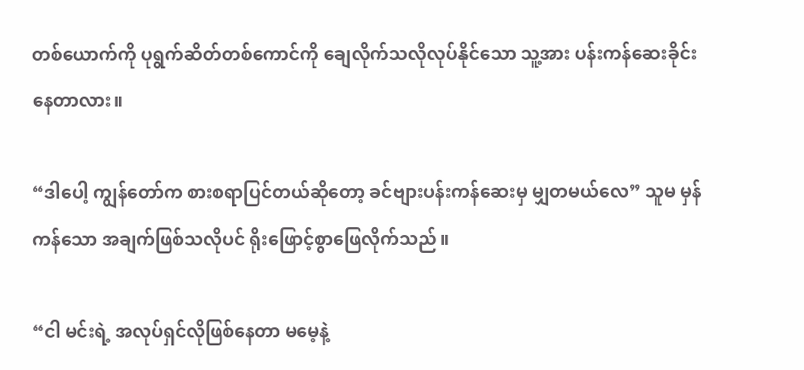တစ်ယောက်ကို ပုရွက်ဆိတ်တစ်ကောင်ကို ချေလိုက်သလိုလုပ်နိုင်သော သူ့အား ပန်းကန်ဆေးခိုင်းနေတာလား။

“ဒါပေါ့ ကျွန်တော်က စားစရာပြင်တယ်ဆိုတော့ ခင်ဗျားပန်းကန်ဆေးမှ မျှတမယ်လေ” သူမ မှန်ကန်သော အချက်ဖြစ်သလိုပင် ရိုးဖြောင့်စွာဖြေလိုက်သည်။

“ငါ မင်းရဲ့ အလုပ်ရှင်လိုဖြစ်နေတာ မမေ့နဲ့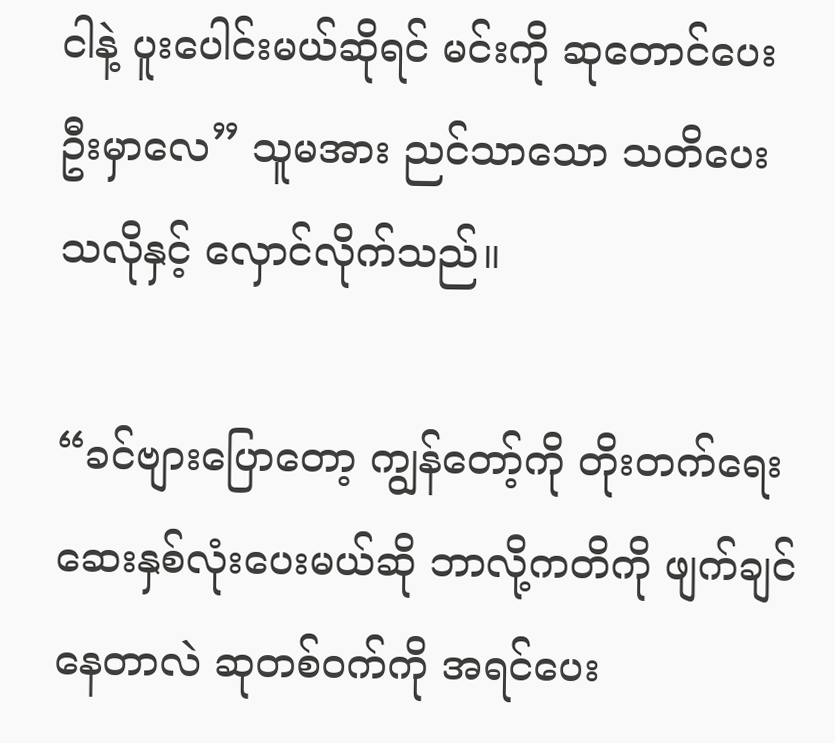ငါနဲ့ ပူးပေါင်းမယ်ဆိုရင် မင်းကို ဆုတောင်ပေးဦးမှာလေ” သူမအား ညင်သာသော သတိပေးသလိုနှင့် လှောင်လိုက်သည်။

“ခင်ဗျားပြောတော့ ကျွန်တော့်ကို တိုးတက်ရေးဆေးနှစ်လုံးပေးမယ်ဆို ဘာလို့ကတိကို ဖျက်ချင်နေတာလဲ ဆုတစ်ဝက်ကို အရင်ပေး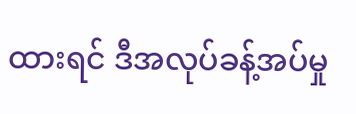ထားရင် ဒီအလုပ်ခန့်အပ်မှု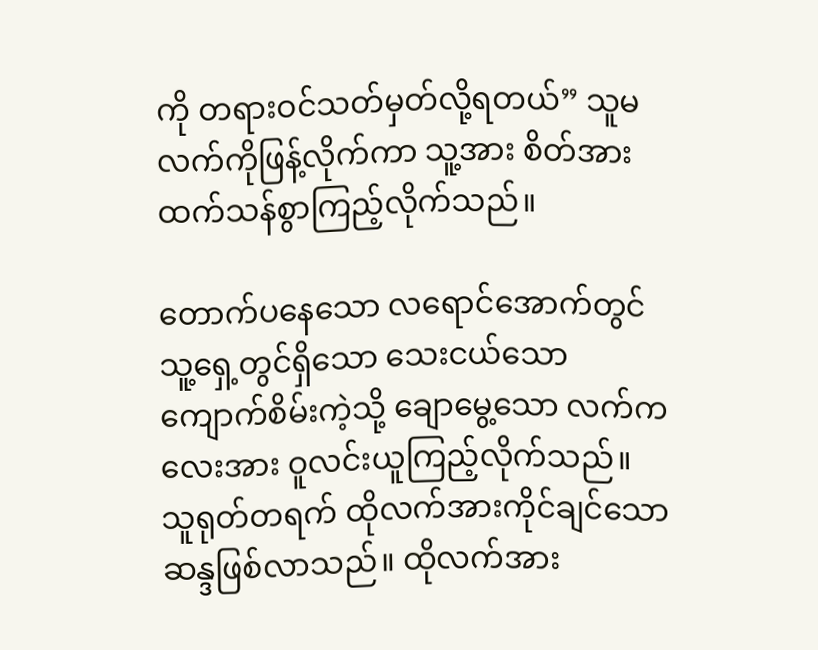ကို တရားဝင်သတ်မှတ်လို့ရတယ်” သူမ လက်ကိုဖြန့်လိုက်ကာ သူ့အား စိတ်အားထက်သန်စွာကြည့်လိုက်သည်။

တောက်ပနေသော လရောင်အောက်တွင် သူ့ရှေ့တွင်ရှိသော သေးငယ်သော ကျောက်စိမ်းကဲ့သို့ ချောမွေ့သော လက်ကလေးအား ဝူလင်းယူကြည့်လိုက်သည်။ သူရုတ်တရက် ထိုလက်အားကိုင်ချင်သော ဆန္ဒဖြစ်လာသည်။ ထိုလက်အား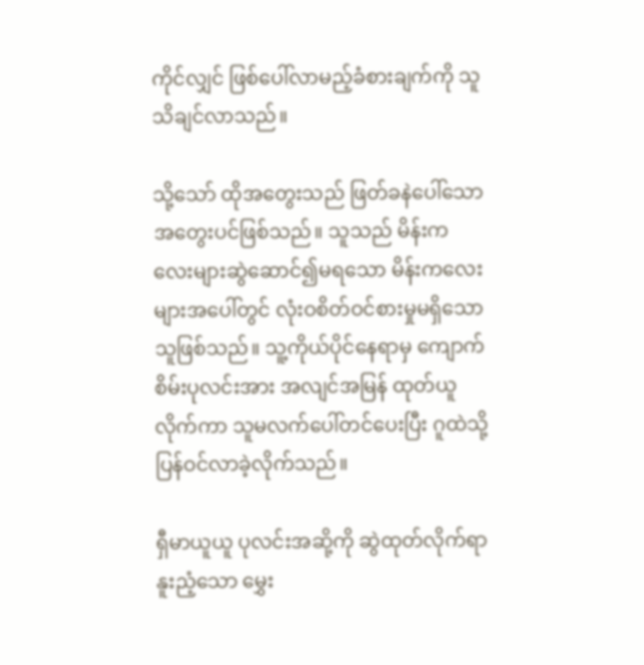ကိုင်လျှင် ဖြစ်ပေါ်လာမည့်ခံစားချက်ကို သူသိချင်လာသည်။

သို့သော် ထိုအတွေးသည် ဖြတ်ခနဲပေါ်သော အတွေးပင်ဖြစ်သည်။ သူသည် မိန်းကလေးများဆွဲဆောင်၍မရသော မိန်းကလေးများအပေါ်တွင် လုံးဝစိတ်ဝင်စားမှုမရှိသော သူဖြစ်သည်။ သူ့ကိုယ်ပိုင်နေရာမှ ကျောက်စိမ်းပုလင်းအား အလျင်အမြန် ထုတ်ယူလိုက်ကာ သူမလက်ပေါ်တင်ပေးပြီး ဂူထဲသို့ ပြန်ဝင်လာခဲ့လိုက်သည်။

ရှီမာယူယူ ပုလင်းအဆို့ကို ဆွဲထုတ်လိုက်ရာ နူးညံ့သော မွှေး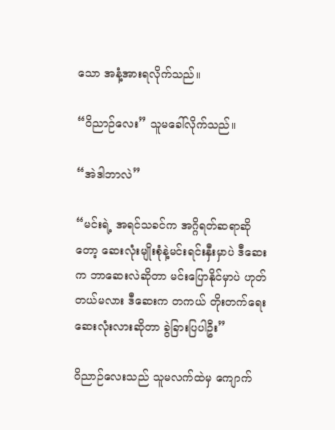သော အနံ့အားရလိုက်သည်။

“ဝိညာဉ်လေး” သူမခေါ်လိုက်သည်။

“အဲဒါဘာလဲ”

“မင်းရဲ့ အရင်သခင်က အဂ္ဂိရတ်ဆရာဆိုတော့ ဆေးလုံးမျိုးစုံနဲ့မင်းရင်းနှီးမှာပဲ ဒီဆေးက ဘာဆေးလဲဆိုတာ မင်းပြောနိုင်မှာပဲ ဟုတ်တယ်မလား ဒီဆေးက တကယ် တိုးတက်ရေးဆေးလုံးလားဆိုတာ ခွဲခြားပြပါဦး”

ဝိညာဉ်လေးသည် သူမလက်ထဲမှ ကျောက်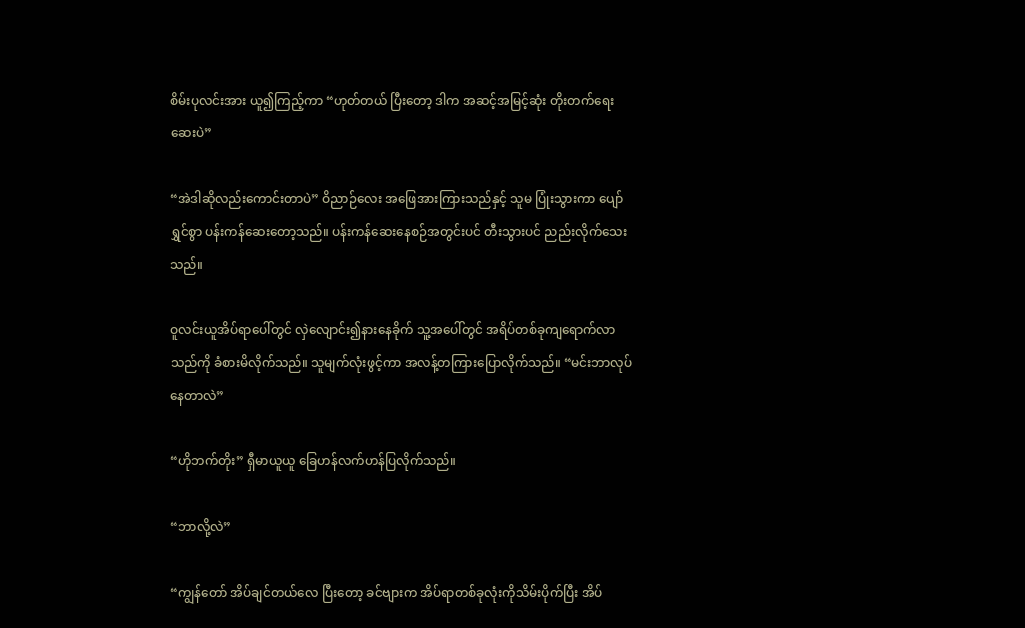စိမ်းပုလင်းအား ယူ၍ကြည့်ကာ “ဟုတ်တယ် ပြီးတော့ ဒါက အဆင့်အမြင့်ဆုံး တိုးတက်ရေးဆေးပဲ”

“အဲဒါဆိုလည်းကောင်းတာပဲ” ဝိညာဉ်လေး အဖြေအားကြားသည်နှင့် သူမ ပြုံးသွားကာ ပျော်ရွှင်စွာ ပန်းကန်ဆေးတော့သည်။ ပန်းကန်ဆေးနေစဉ်အတွင်းပင် တီးသွားပင် ညည်းလိုက်သေးသည်။

ဝူလင်းယူအိပ်ရာပေါ်တွင် လှဲလျောင်း၍နားနေခိုက် သူ့အပေါ်တွင် အရိပ်တစ်ခုကျရောက်လာသည်ကို ခံစားမိလိုက်သည်။ သူမျက်လုံးဖွင့်ကာ အလန့်တကြားပြောလိုက်သည်။ “မင်းဘာလုပ်နေတာလဲ”

“ဟိုဘက်တိုး” ရှီမာယူယူ ခြေဟန်လက်ဟန်ပြလိုက်သည်။

“ဘာလို့လဲ”

“ကျွန်တော် အိပ်ချင်တယ်လေ ပြီးတော့ ခင်ဗျားက အိပ်ရာတစ်ခုလုံးကိုသိမ်းပိုက်ပြီး အိပ်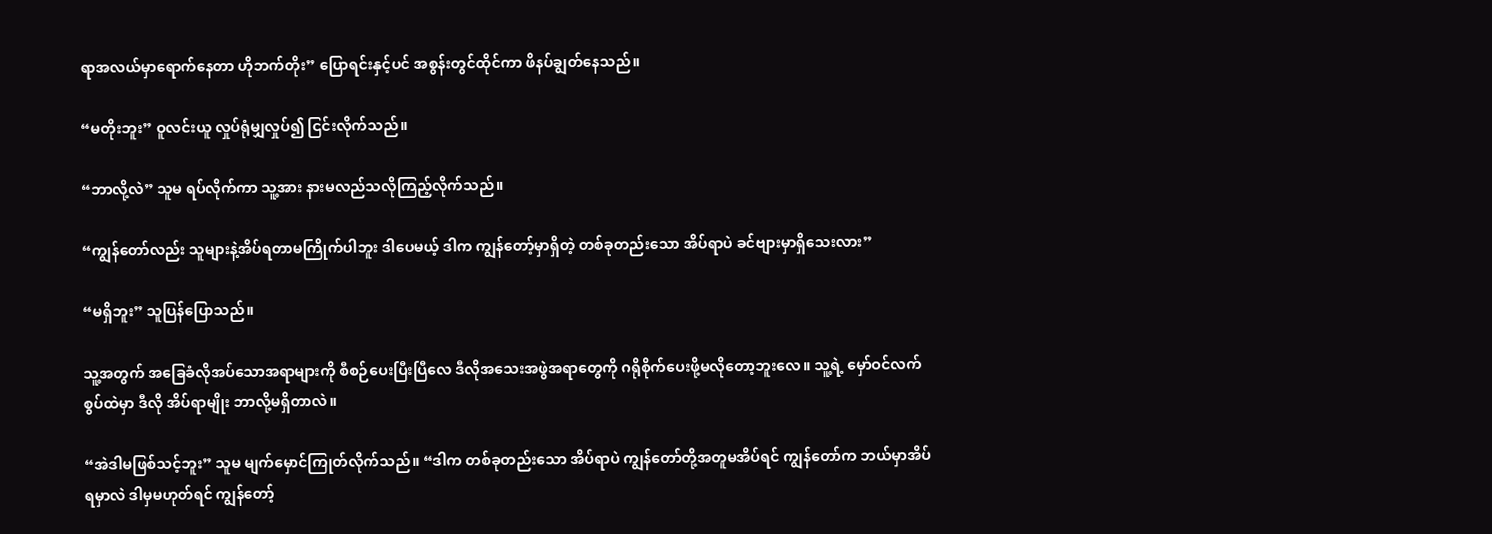ရာအလယ်မှာရောက်နေတာ ဟိုဘက်တိုး” ပြောရင်းနှင့်ပင် အစွန်းတွင်ထိုင်ကာ ဖိနပ်ချွတ်နေသည်။

“မတိုးဘူး” ဝူလင်းယူ လှုပ်ရုံမျှလှုပ်၍ ငြင်းလိုက်သည်။

“ဘာလို့လဲ” သူမ ရပ်လိုက်ကာ သူ့အား နားမလည်သလိုကြည့်လိုက်သည်။

“ကျွန်တော်လည်း သူများနဲ့အိပ်ရတာမကြိုက်ပါဘူး ဒါပေမယ့် ဒါက ကျွန်တော့်မှာရှိတဲ့ တစ်ခုတည်းသော အိပ်ရာပဲ ခင်ဗျားမှာရှိသေးလား”

“မရှိဘူး” သူပြန်ပြောသည်။

သူ့အတွက် အခြေခံလိုအပ်သောအရာများကို စီစဉ်ပေးပြီးပြီလေ ဒီလိုအသေးအဖွဲအရာတွေကို ဂရိုစိုက်ပေးဖို့မလိုတော့ဘူးလေ။ သူ့ရဲ့ မှော်ဝင်လက်စွပ်ထဲမှာ ဒီလို အိပ်ရာမျိုး ဘာလို့မရှိတာလဲ။

“အဲဒါမဖြစ်သင့်ဘူး” သူမ မျက်မှောင်ကြုတ်လိုက်သည်။ “ဒါက တစ်ခုတည်းသော အိပ်ရာပဲ ကျွန်တော်တို့အတူမအိပ်ရင် ကျွန်တော်က ဘယ်မှာအိပ်ရမှာလဲ ဒါမှမဟုတ်ရင် ကျွန်တော့်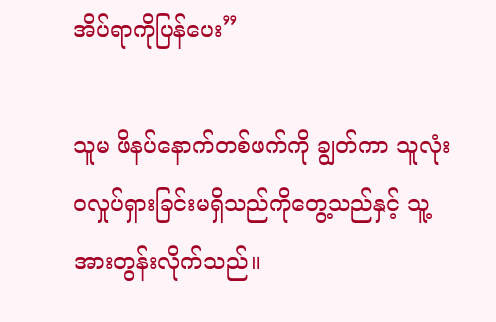အိပ်ရာကိုပြန်ပေး”

သူမ ဖိနပ်နောက်တစ်ဖက်ကို ချွတ်ကာ သူလုံးဝလှုပ်ရှားခြင်းမရှိသည်ကိုတွေ့သည်နှင့် သူ့အားတွန်းလိုက်သည်။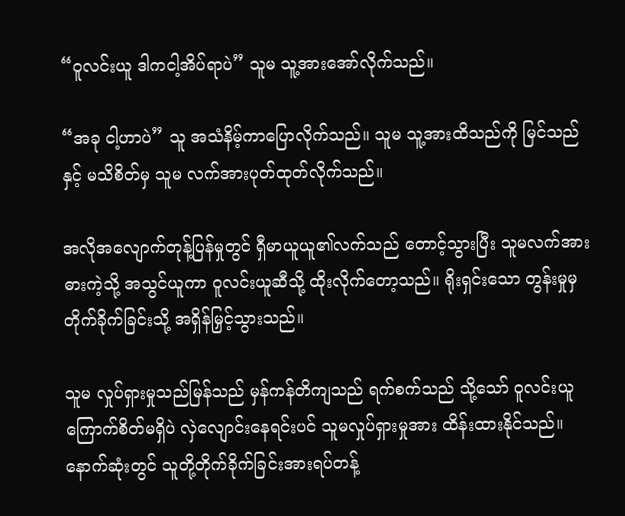“ဝူလင်းယူ ဒါကငါ့အိပ်ရာပဲ” သူမ သူ့အားအော်လိုက်သည်။

“အခု ငါ့ဟာပဲ” သူ အသံနိမ့်ကာပြောလိုက်သည်။ သူမ သူ့အားထိသည်ကို မြင်သည်နှင့် မသိစိတ်မှ သူမ လက်အားပုတ်ထုတ်လိုက်သည်။

အလိုအလျောက်တုန့်ပြန်မှုတွင် ရှီမာယူယူ၏လက်သည် တောင့်သွားပြီး သူမလက်အား ဓားကဲ့သို့ အသွင်ယူကာ ဝူလင်းယူဆီသို့ ထိုးလိုက်တော့သည်။ ရိုးရှင်းသော တွန်းမှုမှ တိုက်ခိုက်ခြင်းသို့ အရှိန်မြှင့်သွားသည်။

သူမ လှုပ်ရှားမှုသည်မြန်သည် မှန်ကန်တိကျသည် ရက်စက်သည် သို့သော် ဝူလင်းယူ ကြောက်စိတ်မရှိပဲ လှဲလျောင်းနေရင်းပင် သူမလှုပ်ရှားမှုအား ထိန်းထားနိုင်သည်။ နောက်ဆုံးတွင် သူတို့တိုက်ခိုက်ခြင်းအားရပ်တန့်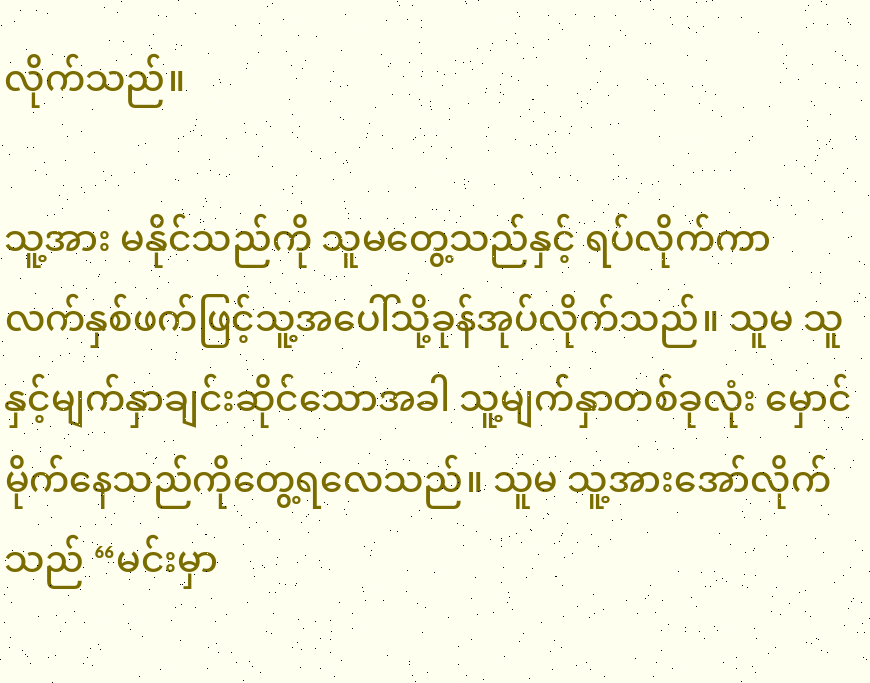လိုက်သည်။

သူ့အား မနိုင်သည်ကို သူမတွေ့သည်နှင့် ရပ်လိုက်ကာ လက်နှစ်ဖက်ဖြင့်သူ့အပေါ်သို့ခုန်အုပ်လိုက်သည်။ သူမ သူနှင့်မျက်နှာချင်းဆိုင်သောအခါ သူ့မျက်နှာတစ်ခုလုံး မှောင်မိုက်နေသည်ကိုတွေ့ရလေသည်။ သူမ သူ့အားအော်လိုက်သည် “မင်းမှာ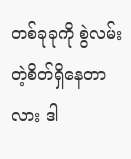တစ်ခုခုကို စွဲလမ်းတဲ့စိတ်ရှိနေတာလား ဒါ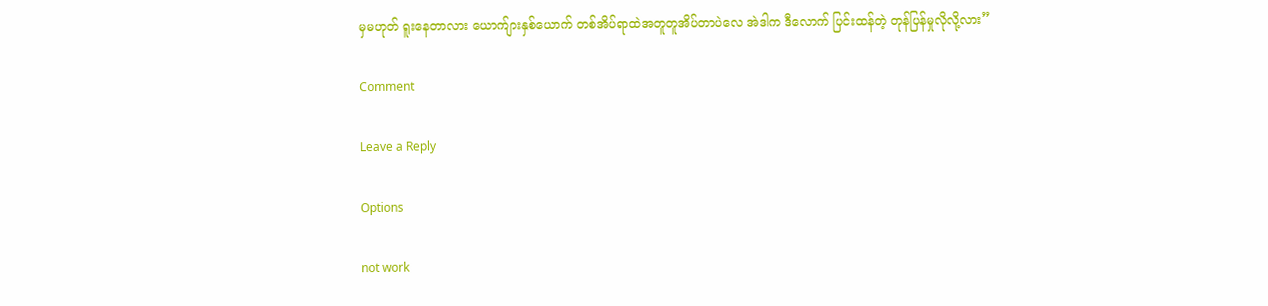မှမဟုတ် ရူးနေတာလား ယောက်ျားနှစ်ယောက် တစ်အိပ်ရာထဲအတူတူအိပ်တာပဲလေ အဲဒါက ဒီလောက် ပြင်းထန်တဲ့ တုန်ပြန်မှုလိုလို့လား”

Comment

Leave a Reply

Options

not work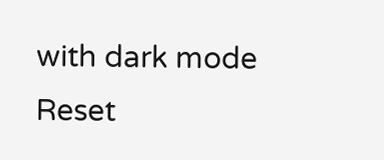with dark mode
Reset